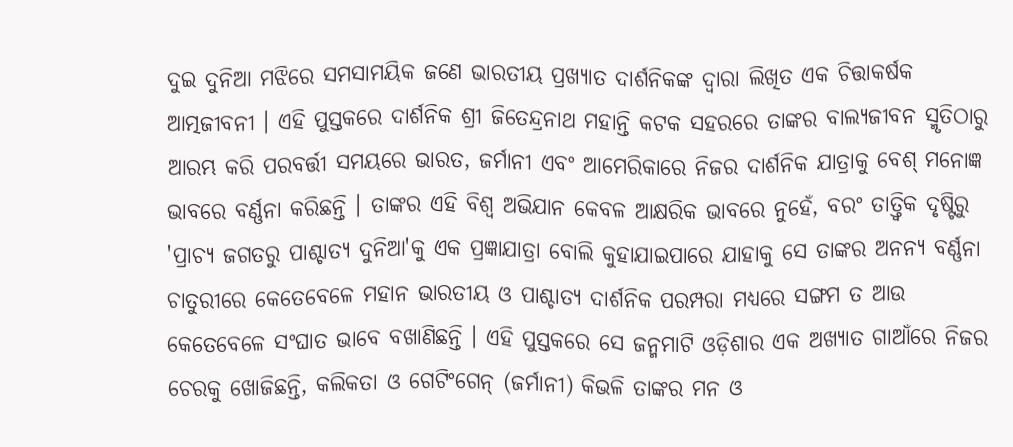ଦୁଇ ଦୁନିଆ ମଝିରେ ସମସାମୟିକ ଜଣେ ଭାରତୀୟ ପ୍ରଖ୍ୟାତ ଦାର୍ଶନିକଙ୍କ ଦ୍ୱାରା ଲିଖିତ ଏକ ଚିତ୍ତାକର୍ଷକ ଆତ୍ମଜୀବନୀ । ଏହି ପୁସ୍ତକରେ ଦାର୍ଶନିକ ଶ୍ରୀ ଜିତେନ୍ଦ୍ରନାଥ ମହାନ୍ତି କଟକ ସହରରେ ତାଙ୍କର ବାଲ୍ୟଜୀବନ ସ୍ମୃତିଠାରୁ ଆରମ୍ଭ କରି ପରବର୍ତ୍ତୀ ସମୟରେ ଭାରତ, ଜର୍ମାନୀ ଏବଂ ଆମେରିକାରେ ନିଜର ଦାର୍ଶନିକ ଯାତ୍ରାକୁ ବେଶ୍ ମନୋଜ୍ଞ ଭାବରେ ବର୍ଣ୍ଣନା କରିଛନ୍ତି । ତାଙ୍କର ଏହି ବିଶ୍ୱ ଅଭିଯାନ କେବଳ ଆକ୍ଷରିକ ଭାବରେ ନୁହେଁ, ବରଂ ତାତ୍ତ୍ୱିକ ଦୃଷ୍ଟିରୁ 'ପ୍ରାଚ୍ୟ ଜଗତରୁ ପାଶ୍ଚାତ୍ୟ ଦୁନିଆ'କୁ ଏକ ପ୍ରଜ୍ଞାଯାତ୍ରା ବୋଲି କୁହାଯାଇପାରେ ଯାହାକୁ ସେ ତାଙ୍କର ଅନନ୍ୟ ବର୍ଣ୍ଣନା ଚାତୁରୀରେ କେତେବେଳେ ମହାନ ଭାରତୀୟ ଓ ପାଶ୍ଚାତ୍ୟ ଦାର୍ଶନିକ ପରମ୍ପରା ମଧ୍ୟରେ ସଙ୍ଗମ ତ ଆଉ କେତେବେଳେ ସଂଘାତ ଭାବେ ବଖାଣିଛନ୍ତି । ଏହି ପୁସ୍ତକରେ ସେ ଜନ୍ମମାଟି ଓଡ଼ିଶାର ଏକ ଅଖ୍ୟାତ ଗାଆଁରେ ନିଜର ଚେରକୁ ଖୋଜିଛନ୍ତି, କଲିକତା ଓ ଗେଟିଂଗେନ୍ (ଜର୍ମାନୀ) କିଭଳି ତାଙ୍କର ମନ ଓ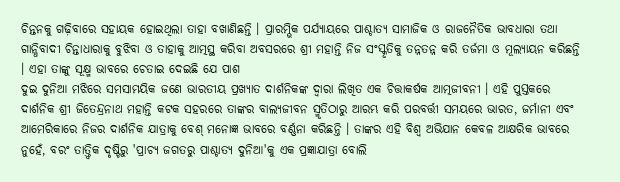ଚିନ୍ତନକୁ ଗଢ଼ିବାରେ ସହାୟକ ହୋଇଥିଲା ତାହା ବଖାଣିଛନ୍ତି । ପ୍ରାରମ୍ଭିକ ପର୍ଯ୍ୟାୟରେ ପାଶ୍ଚାତ୍ୟ ସାମାଜିକ ଓ ରାଜନୈତିକ ଭାବଧାରା ତଥା ଗାନ୍ଧିବାଦୀ ଚିନ୍ତାଧାରାକୁ ବୁଝିବା ଓ ତାହାକୁ ଆତ୍ମସ୍ଥ କରିବା ଅବସରରେ ଶ୍ରୀ ମହାନ୍ତି ନିଜ ସଂସ୍କୃତିକୁ ତନ୍ନତନ୍ନ କରି ତର୍ଜମା ଓ ମୂଲ୍ୟାୟନ କରିଛନ୍ତି । ଏହା ତାଙ୍କୁ ସୂକ୍ଷ୍ମ ଭାବରେ ଚେତାଇ ଦେଇଛି ଯେ ପାଶ
ଦୁଇ ଦୁନିଆ ମଝିରେ ସମସାମୟିକ ଜଣେ ଭାରତୀୟ ପ୍ରଖ୍ୟାତ ଦାର୍ଶନିକଙ୍କ ଦ୍ୱାରା ଲିଖିତ ଏକ ଚିତ୍ତାକର୍ଷକ ଆତ୍ମଜୀବନୀ । ଏହି ପୁସ୍ତକରେ ଦାର୍ଶନିକ ଶ୍ରୀ ଜିତେନ୍ଦ୍ରନାଥ ମହାନ୍ତି କଟକ ସହରରେ ତାଙ୍କର ବାଲ୍ୟଜୀବନ ସ୍ମୃତିଠାରୁ ଆରମ୍ଭ କରି ପରବର୍ତ୍ତୀ ସମୟରେ ଭାରତ, ଜର୍ମାନୀ ଏବଂ ଆମେରିକାରେ ନିଜର ଦାର୍ଶନିକ ଯାତ୍ରାକୁ ବେଶ୍ ମନୋଜ୍ଞ ଭାବରେ ବର୍ଣ୍ଣନା କରିଛନ୍ତି । ତାଙ୍କର ଏହି ବିଶ୍ୱ ଅଭିଯାନ କେବଳ ଆକ୍ଷରିକ ଭାବରେ ନୁହେଁ, ବରଂ ତାତ୍ତ୍ୱିକ ଦୃଷ୍ଟିରୁ 'ପ୍ରାଚ୍ୟ ଜଗତରୁ ପାଶ୍ଚାତ୍ୟ ଦୁନିଆ'କୁ ଏକ ପ୍ରଜ୍ଞାଯାତ୍ରା ବୋଲି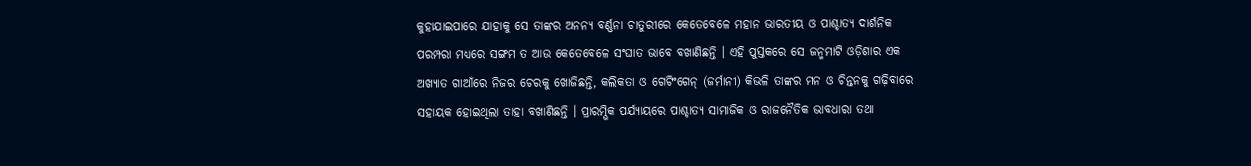କୁହାଯାଇପାରେ ଯାହାକୁ ସେ ତାଙ୍କର ଅନନ୍ୟ ବର୍ଣ୍ଣନା ଚାତୁରୀରେ କେତେବେଳେ ମହାନ ଭାରତୀୟ ଓ ପାଶ୍ଚାତ୍ୟ ଦାର୍ଶନିକ ପରମ୍ପରା ମଧ୍ୟରେ ସଙ୍ଗମ ତ ଆଉ କେତେବେଳେ ସଂଘାତ ଭାବେ ବଖାଣିଛନ୍ତି । ଏହି ପୁସ୍ତକରେ ସେ ଜନ୍ମମାଟି ଓଡ଼ିଶାର ଏକ ଅଖ୍ୟାତ ଗାଆଁରେ ନିଜର ଚେରକୁ ଖୋଜିଛନ୍ତି, କଲିକତା ଓ ଗେଟିଂଗେନ୍ (ଜର୍ମାନୀ) କିଭଳି ତାଙ୍କର ମନ ଓ ଚିନ୍ତନକୁ ଗଢ଼ିବାରେ ସହାୟକ ହୋଇଥିଲା ତାହା ବଖାଣିଛନ୍ତି । ପ୍ରାରମ୍ଭିକ ପର୍ଯ୍ୟାୟରେ ପାଶ୍ଚାତ୍ୟ ସାମାଜିକ ଓ ରାଜନୈତିକ ଭାବଧାରା ତଥା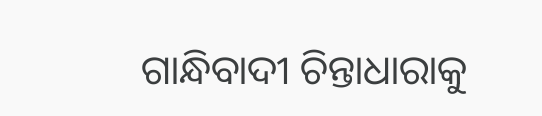ଗାନ୍ଧିବାଦୀ ଚିନ୍ତାଧାରାକୁ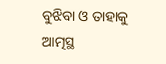ବୁଝିବା ଓ ତାହାକୁ ଆତ୍ମସ୍ଥ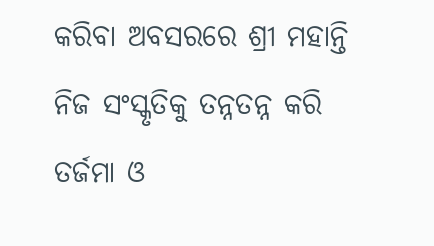କରିବା ଅବସରରେ ଶ୍ରୀ ମହାନ୍ତି ନିଜ ସଂସ୍କୃତିକୁ ତନ୍ନତନ୍ନ କରି ତର୍ଜମା ଓ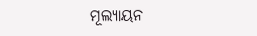ମୂଲ୍ୟାୟନ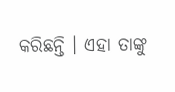କରିଛନ୍ତି । ଏହା ତାଙ୍କୁ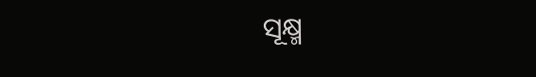ସୂକ୍ଷ୍ମ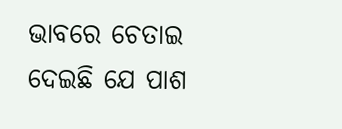ଭାବରେ ଚେତାଇ ଦେଇଛି ଯେ ପାଶ